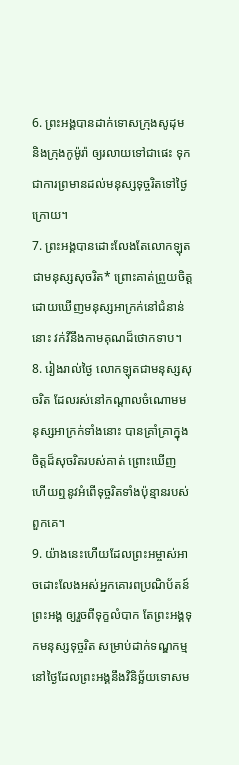6. ព្រះអង្គបានដាក់ទោសក្រុងសូដុម និងក្រុងកូម៉ូរ៉ា ឲ្យរលាយទៅជាផេះ ទុកជាការព្រមានដល់មនុស្សទុច្ចរិតទៅថ្ងៃក្រោយ។
7. ព្រះអង្គបានដោះលែងតែលោកឡុតជាមនុស្សសុចរិត* ព្រោះគាត់ព្រួយចិត្តដោយឃើញមនុស្សអាក្រក់នៅជំនាន់នោះ វក់វីនឹងកាមគុណដ៏ថោកទាប។
8. រៀងរាល់ថ្ងៃ លោកឡុតជាមនុស្សសុចរិត ដែលរស់នៅកណ្ដាលចំណោមមនុស្សអាក្រក់ទាំងនោះ បានគ្រាំគ្រាក្នុងចិត្តដ៏សុចរិតរបស់គាត់ ព្រោះឃើញ ហើយឮនូវអំពើទុច្ចរិតទាំងប៉ុន្មានរបស់ពួកគេ។
9. យ៉ាងនេះហើយដែលព្រះអម្ចាស់អាចដោះលែងអស់អ្នកគោរពប្រណិប័តន៍ព្រះអង្គ ឲ្យរួចពីទុក្ខលំបាក តែព្រះអង្គទុកមនុស្សទុច្ចរិត សម្រាប់ដាក់ទណ្ឌកម្ម នៅថ្ងៃដែលព្រះអង្គនឹងវិនិច្ឆ័យទោសម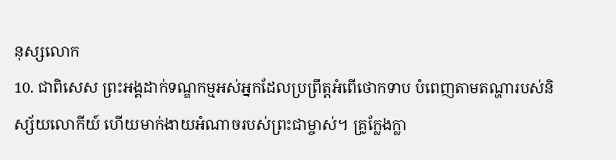នុស្សលោក
10. ជាពិសេស ព្រះអង្គដាក់ទណ្ឌកម្មអស់អ្នកដែលប្រព្រឹត្តអំពើថោកទាប បំពេញតាមតណ្ហារបស់និស្ស័យលោកីយ៍ ហើយមាក់ងាយអំណាចរបស់ព្រះជាម្ចាស់។ គ្រូក្លែងក្លា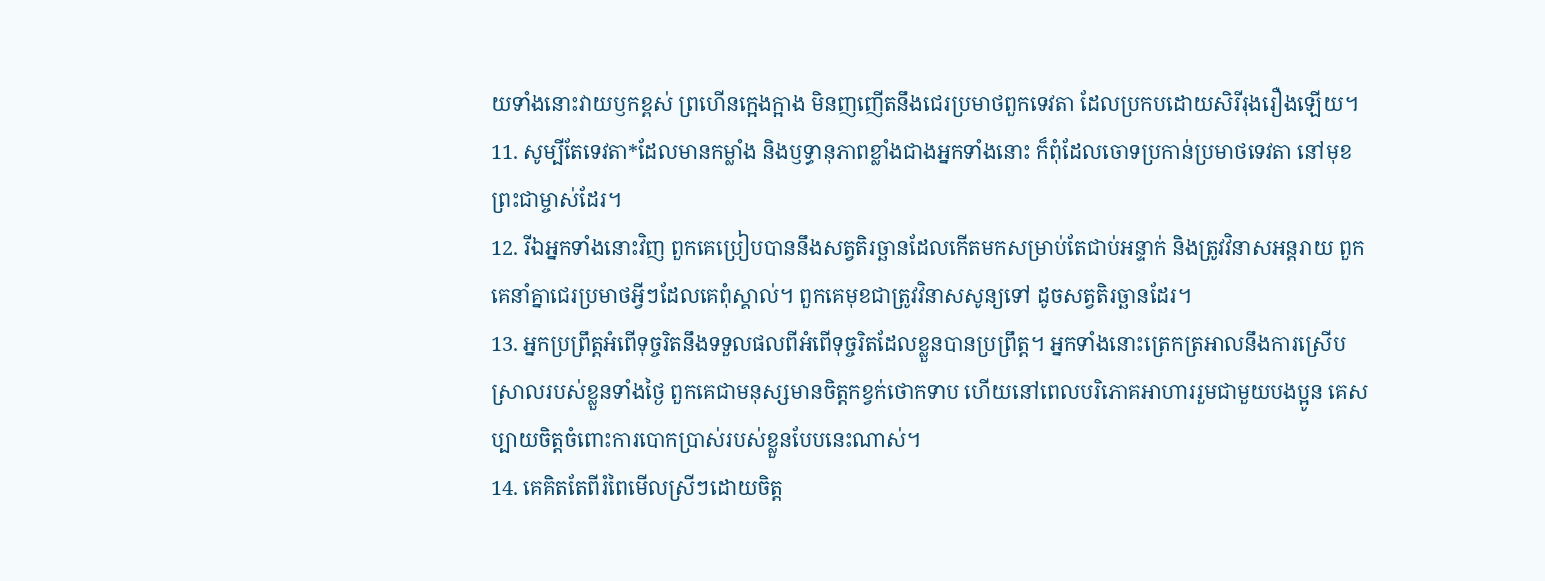យទាំងនោះវាយឫកខ្ពស់ ព្រហើនក្អេងក្អាង មិនញញើតនឹងជេរប្រមាថពួកទេវតា ដែលប្រកបដោយសិរីរុងរឿងឡើយ។
11. សូម្បីតែទេវតា*ដែលមានកម្លាំង និងឫទ្ធានុភាពខ្លាំងជាងអ្នកទាំងនោះ ក៏ពុំដែលចោទប្រកាន់ប្រមាថទេវតា នៅមុខព្រះជាម្ចាស់ដែរ។
12. រីឯអ្នកទាំងនោះវិញ ពួកគេប្រៀបបាននឹងសត្វតិរច្ឆានដែលកើតមកសម្រាប់តែជាប់អន្ទាក់ និងត្រូវវិនាសអន្តរាយ ពួកគេនាំគ្នាជេរប្រមាថអ្វីៗដែលគេពុំស្គាល់។ ពួកគេមុខជាត្រូវវិនាសសូន្យទៅ ដូចសត្វតិរច្ឆានដែរ។
13. អ្នកប្រព្រឹត្តអំពើទុច្ចរិតនឹងទទួលផលពីអំពើទុច្ចរិតដែលខ្លួនបានប្រព្រឹត្ត។ អ្នកទាំងនោះត្រេកត្រអាលនឹងការស្រើបស្រាលរបស់ខ្លួនទាំងថ្ងៃ ពួកគេជាមនុស្សមានចិត្តកខ្វក់ថោកទាប ហើយនៅពេលបរិភោគអាហាររួមជាមួយបងប្អូន គេសប្បាយចិត្តចំពោះការបោកប្រាស់របស់ខ្លួនបែបនេះណាស់។
14. គេគិតតែពីរំពៃមើលស្រីៗដោយចិត្ត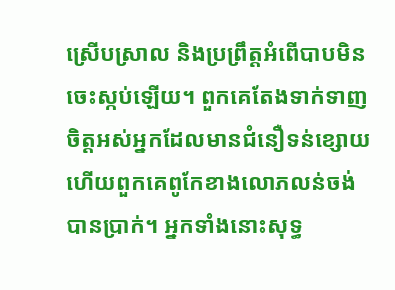ស្រើបស្រាល និងប្រព្រឹត្តអំពើបាបមិនចេះស្កប់ឡើយ។ ពួកគេតែងទាក់ទាញចិត្តអស់អ្នកដែលមានជំនឿទន់ខ្សោយ ហើយពួកគេពូកែខាងលោភលន់ចង់បានប្រាក់។ អ្នកទាំងនោះសុទ្ធ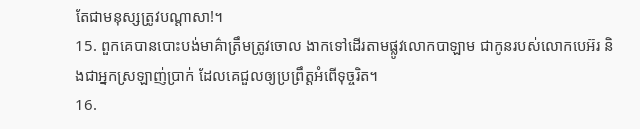តែជាមនុស្សត្រូវបណ្ដាសា!។
15. ពួកគេបានបោះបង់មាគ៌ាត្រឹមត្រូវចោល ងាកទៅដើរតាមផ្លូវលោកបាឡាម ជាកូនរបស់លោកបេអ៊រ និងជាអ្នកស្រឡាញ់ប្រាក់ ដែលគេជួលឲ្យប្រព្រឹត្តអំពើទុច្ចរិត។
16.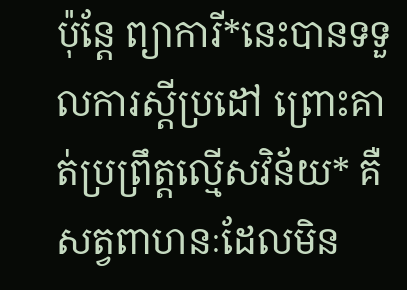ប៉ុន្តែ ព្យាការី*នេះបានទទួលការស្ដីប្រដៅ ព្រោះគាត់ប្រព្រឹត្តល្មើសវិន័យ* គឺសត្វពាហនៈដែលមិន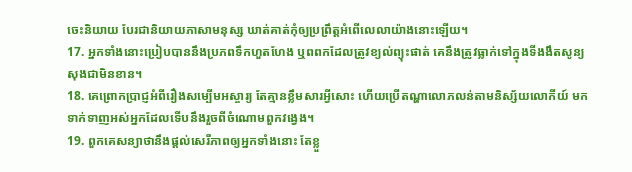ចេះនិយាយ បែរជានិយាយភាសាមនុស្ស ឃាត់គាត់កុំឲ្យប្រព្រឹត្តអំពើលេលាយ៉ាងនោះឡើយ។
17. អ្នកទាំងនោះប្រៀបបាននឹងប្រភពទឹកហួតហែង ឬពពកដែលត្រូវខ្យល់ព្យុះផាត់ គេនឹងត្រូវធ្លាក់ទៅក្នុងទីងងឹតសូន្យសុងជាមិនខាន។
18. គេព្រោកប្រាជ្ញអំពីរឿងសម្បើមអស្ចារ្យ តែគ្មានខ្លឹមសារអ្វីសោះ ហើយប្រើតណ្ហាលោភលន់តាមនិស្ស័យលោកីយ៍ មកទាក់ទាញអស់អ្នកដែលទើបនឹងរួចពីចំណោមពួកវង្វេង។
19. ពួកគេសន្យាថានឹងផ្ដល់សេរីភាពឲ្យអ្នកទាំងនោះ តែខ្លួ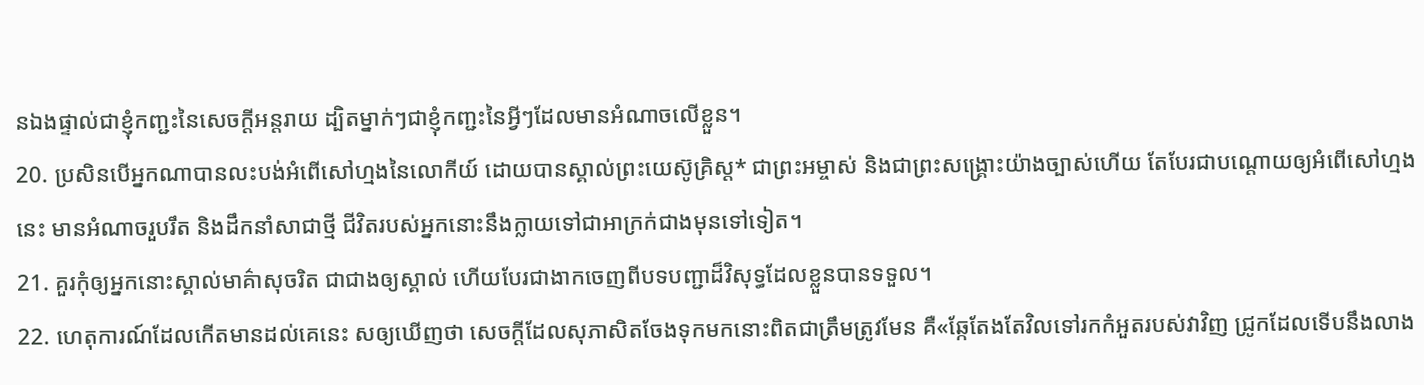នឯងផ្ទាល់ជាខ្ញុំកញ្ជះនៃសេចក្ដីអន្តរាយ ដ្បិតម្នាក់ៗជាខ្ញុំកញ្ជះនៃអ្វីៗដែលមានអំណាចលើខ្លួន។
20. ប្រសិនបើអ្នកណាបានលះបង់អំពើសៅហ្មងនៃលោកីយ៍ ដោយបានស្គាល់ព្រះយេស៊ូគ្រិស្ដ* ជាព្រះអម្ចាស់ និងជាព្រះសង្គ្រោះយ៉ាងច្បាស់ហើយ តែបែរជាបណ្ដោយឲ្យអំពើសៅហ្មងនេះ មានអំណាចរួបរឹត និងដឹកនាំសាជាថ្មី ជីវិតរបស់អ្នកនោះនឹងក្លាយទៅជាអាក្រក់ជាងមុនទៅទៀត។
21. គួរកុំឲ្យអ្នកនោះស្គាល់មាគ៌ាសុចរិត ជាជាងឲ្យស្គាល់ ហើយបែរជាងាកចេញពីបទបញ្ជាដ៏វិសុទ្ធដែលខ្លួនបានទទួល។
22. ហេតុការណ៍ដែលកើតមានដល់គេនេះ សឲ្យឃើញថា សេចក្ដីដែលសុភាសិតចែងទុកមកនោះពិតជាត្រឹមត្រូវមែន គឺ«ឆ្កែតែងតែវិលទៅរកកំអួតរបស់វាវិញ ជ្រូកដែលទើបនឹងលាង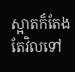ស្អាតក៏តែងតែវិលទៅ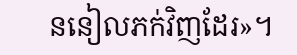ននៀលភក់វិញដែរ»។